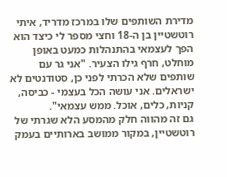מדירת השותפים שלו במרכז מדריד, איתי רוטשטיין בן ה-18 וחצי מספר לי כיצד הוא הפך לעצמאי בהתנהלות כמעט באופן מוחלט, חרף גילו הצעיר. "אני גר עם שותפים שלא הכרתי לפני כן, סטודנטים לא ישראלים. אני עושה הכל בעצמי - כביסה, קניות, כלים, אוכל. ממש עצמאי".
גם זה מהווה חלק מהמסע הלא שגרתי של רוטשטיין, במקור ממושב בארותיים בעמק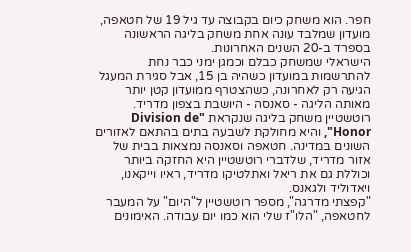חפר. הוא משחק כיום בקבוצה עד גיל 19 של חטאפה, מועדון שמלבד עונה אחת משחק בליגה הראשונה בספרד ב-20 השנים האחרונות.
הישראלי שמשחק כבלם וכמגן ימני כבר נחת להתרשמות במועדון כשהיה בן 15, אבל סגירת המעגל הגיעה רק לאחרונה, כשהצטרף ממועדון קטן יותר מאותה הליגה - סאנסה - היושבת בצפון מדריד.
רוטשטיין משחק בליגה שנקראת "Division de Honor", והיא מחולקת לשבעה בתים בהתאם לאזורים השונים במדינה. חטאפה וסאנסה נמצאות בבית של אזור מדריד, שלדברי רוטשטיין היא החזקה ביותר וכוללת גם את ריאל ואתלטיקו מדריד, ראיו וייקאנו, ויאדוליד ולגאנס.
"קפצתי מדרגה", מספר רוטשטיין ל"היום" על המעבר לחטאפה, "הלו"ז שלי הוא כמו יום עבודה. האימונים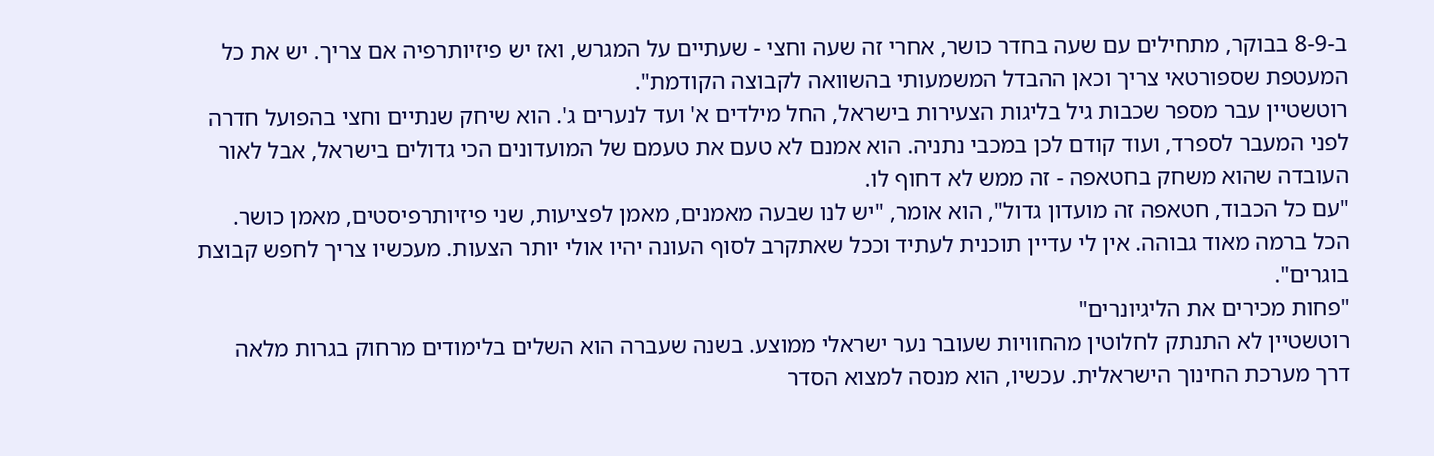ב-8-9 בבוקר, מתחילים עם שעה בחדר כושר, אחרי זה שעה וחצי - שעתיים על המגרש, ואז יש פיזיותרפיה אם צריך. יש את כל המעטפת שספורטאי צריך וכאן ההבדל המשמעותי בהשוואה לקבוצה הקודמת".
רוטשטיין עבר מספר שכבות גיל בליגות הצעירות בישראל, החל מילדים א' ועד לנערים ג'. הוא שיחק שנתיים וחצי בהפועל חדרה לפני המעבר לספרד, ועוד קודם לכן במכבי נתניה. הוא אמנם לא טעם את טעמם של המועדונים הכי גדולים בישראל, אבל לאור העובדה שהוא משחק בחטאפה - זה ממש לא דחוף לו.
"עם כל הכבוד, חטאפה זה מועדון גדול", הוא אומר, "יש לנו שבעה מאמנים, מאמן לפציעות, שני פיזיותרפיסטים, מאמן כושר. הכל ברמה מאוד גבוהה. אין לי עדיין תוכנית לעתיד וככל שאתקרב לסוף העונה יהיו אולי יותר הצעות. מעכשיו צריך לחפש קבוצת בוגרים".
"פחות מכירים את הליגיונרים"
רוטשטיין לא התנתק לחלוטין מהחוויות שעובר נער ישראלי ממוצע. בשנה שעברה הוא השלים בלימודים מרחוק בגרות מלאה דרך מערכת החינוך הישראלית. עכשיו, הוא מנסה למצוא הסדר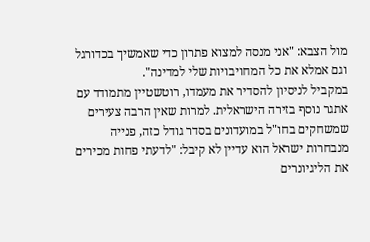מול הצבא: "אני מנסה למצוא פתרון כדי שאמשיך בכדורגל וגם אמלא את כל המחויבויות שלי למדינה".
במקביל לניסיון להסדיר את מעמדו, רוטשטיין מתמודד עם אתגר נוסף בזירה הישראלית. למרות שאין הרבה צעירים שמשחקים בחו"ל במועדונים בסדר גודל כזה, פנייה מנבחרות ישראל הוא עדיין לא קיבל: "לדעתי פחות מכירים את הליגיונרים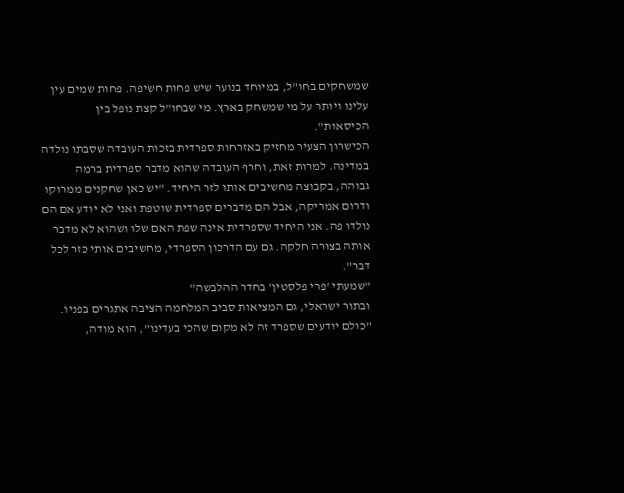שמשחקים בחו"ל, במיוחד בנוער שיש פחות חשיפה. פחות שמים עין עלינו ויותר על מי שמשחק בארץ. מי שבחו"ל קצת נופל בין הכיסאות".
הכישרון הצעיר מחזיק באזרחות ספרדית בזכות העובדה שסבתו נולדה במדינה. למרות זאת, וחרף העובדה שהוא מדבר ספרדית ברמה גבוהה, בקבוצה מחשיבים אותו לזר היחיד. "יש כאן שחקנים ממרוקו ודרום אמריקה, אבל הם מדברים ספרדית שוטפת ואני לא יודע אם הם נולדו פה. אני היחיד שספרדית אינה שפת האם שלו ושהוא לא מדבר אותה בצורה חלקה. גם עם הדרכון הספרדי, מחשיבים אותי כזר לכל דבר".
"שמעתי 'פרי פלסטין' בחדר ההלבשה"
ובתור ישראלי, גם המציאות סביב המלחמה הציבה אתגרים בפניו. "כולם יודעים שספרד זה לא מקום שהכי בעדינו", הוא מודה,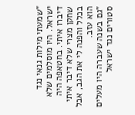"שמעתי מילות גנאי נגד ישראל. היו מוסלמים שלא דיברו איתי. בחטאפה היה שחקן מצרי שלא דיבר איתי בכלל והפנה לי את הגב, אבל הוא עזב.
"גם בשנה שעברה היו מעלים סטורים נגד ישראל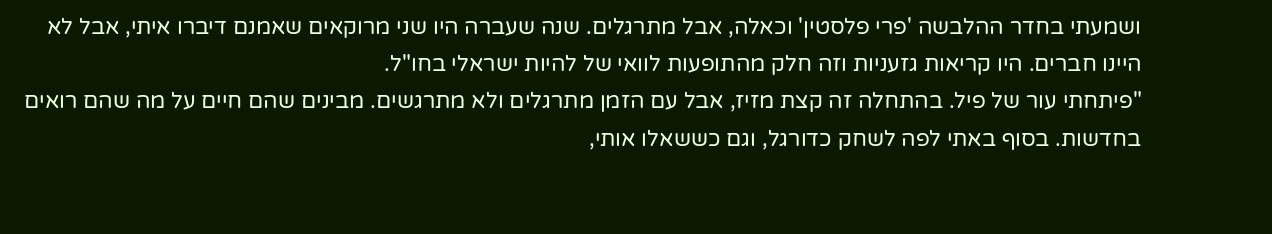ושמעתי בחדר ההלבשה 'פרי פלסטין' וכאלה, אבל מתרגלים. שנה שעברה היו שני מרוקאים שאמנם דיברו איתי, אבל לא היינו חברים. היו קריאות גזעניות וזה חלק מהתופעות לוואי של להיות ישראלי בחו"ל.
"פיתחתי עור של פיל. בהתחלה זה קצת מזיז, אבל עם הזמן מתרגלים ולא מתרגשים. מבינים שהם חיים על מה שהם רואים בחדשות. בסוף באתי לפה לשחק כדורגל, וגם כששאלו אותי,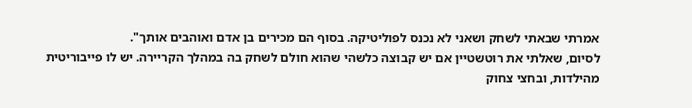אמרתי שבאתי לשחק ושאני לא נכנס לפוליטיקה. בסוף הם מכירים בן אדם ואוהבים אותך".
לסיום, שאלתי את רוטשטיין אם יש קבוצה כלשהי שהוא חולם לשחק בה במהלך הקריירה. יש לו פייבוריטית מהילדות, ובחצי צחוק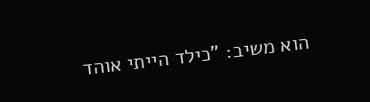הוא משיב: "כילד הייתי אוהד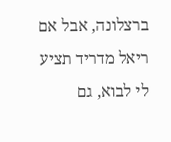ברצלונה, אבל אם ריאל מדריד תציע לי לבוא, גם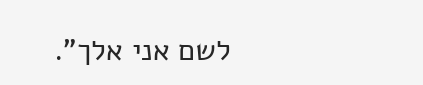לשם אני אלך".